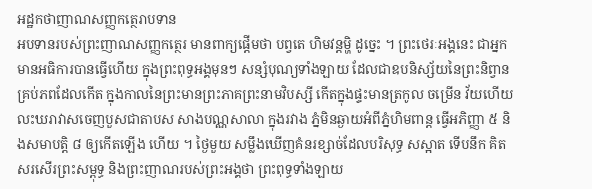អដ្ឋកថាញាណសញ្ញកត្ថេរាបទាន
អបទានរបស់ព្រះញាណសញ្ញកត្ថេរ មានពាក្យផ្តើមថា បព្វតេ ហិមវន្តម្ហិ ដូច្នេះ ។ ព្រះថេរៈអង្គនេះ ជាអ្នកមានអធិការបានធ្វើហើយ ក្នុងព្រះពុទ្ធអង្គមុនៗ សន្សំបុណ្យទាំងឡាយ ដែលជាឧបនិស្ស័យនៃព្រះនិព្វានគ្រប់ភពដែលកើត ក្នុងកាលនៃព្រះមានព្រះភាគព្រះនាមវិបស្សី កើតក្នុងផ្ទះមានត្រកូល ចម្រើន វ័យហើយ លះឃរាវាសចេញបួសជាតាបស សាងបណ្ណសាលា ក្នុងរវាង ភ្នំមិនឆ្ងាយអំពីភ្នំហិមពាន្ត ធ្វើអភិញ្ញា ៥ និងសមាបត្តិ ៨ ឲ្យកើតឡើង ហើយ ។ ថ្ងៃមួយ សម្លឹងឃើញគំនរខ្សាច់ដែលបរិសុទ្ធ សស្អាត ទើបនឹក គិតសរសើរព្រះសម្ពុទ្ធ និងព្រះញាណរបស់ព្រះអង្គថា ព្រះពុទ្ធទាំងឡាយ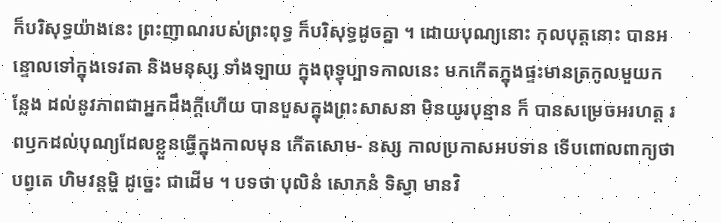ក៏បរិសុទ្ធយ៉ាងនេះ ព្រះញាណរបស់ព្រះពុទ្ធ ក៏បរិសុទ្ធដូចគ្នា ។ ដោយបុណ្យនោះ កុលបុត្តនោះ បានអន្ទោលទៅក្នុងទេវតា និងមនុស្ស ទាំងឡាយ ក្នុងពុទ្ធុប្បាទកាលនេះ មកកើតក្នុងផ្ទះមានត្រកូលមួយកន្លែង ដល់នូវភាពជាអ្នកដឹងក្តីហើយ បានបួសក្នុងព្រះសាសនា មិនយូរបុន្មាន ក៏ បានសម្រេចអរហត្ត រពឫកដល់បុណ្យដែលខ្លួនធ្វើក្នុងកាលមុន កើតសោម- នស្ស កាលប្រកាសអបទាន ទើបពោលពាក្យថា បព្វតេ ហិមវន្តម្ហិ ដូច្នេះ ជាដើម ។ បទថា បុលិនំ សោភនំ ទិស្វា មានវិ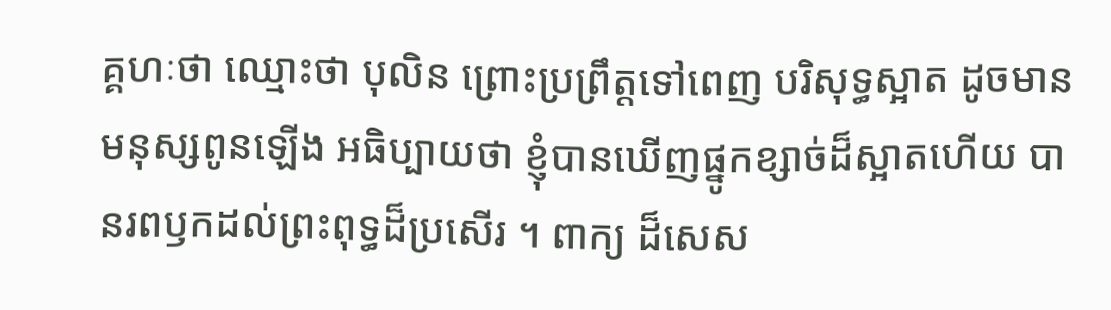គ្គហៈថា ឈ្មោះថា បុលិន ព្រោះប្រព្រឹត្តទៅពេញ បរិសុទ្ធស្អាត ដូចមានមនុស្សពូនឡើង អធិប្បាយថា ខ្ញុំបានឃើញផ្នូកខ្សាច់ដ៏ស្អាតហើយ បានរពឫកដល់ព្រះពុទ្ធដ៏ប្រសើរ ។ ពាក្យ ដ៏សេស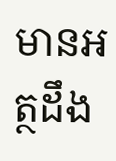មានអត្ថដឹង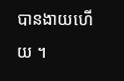បានងាយហើយ ។